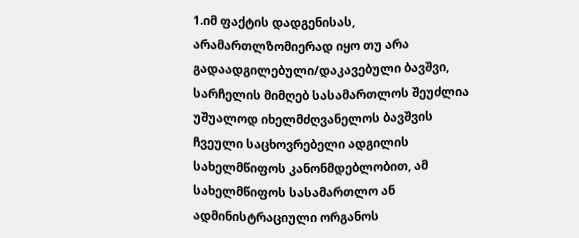1.იმ ფაქტის დადგენისას, არამართლზომიერად იყო თუ არა გადაადგილებული/დაკავებული ბავშვი, სარჩელის მიმღებ სასამართლოს შეუძლია უშუალოდ იხელმძღვანელოს ბავშვის ჩვეული საცხოვრებელი ადგილის სახელმწიფოს კანონმდებლობით, ამ სახელმწიფოს სასამართლო ან ადმინისტრაციული ორგანოს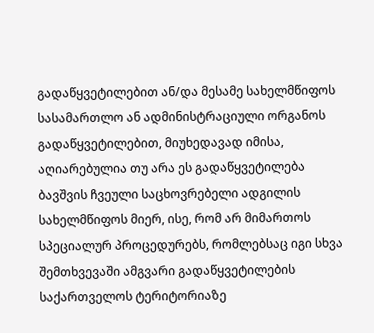გადაწყვეტილებით ან/და მესამე სახელმწიფოს სასამართლო ან ადმინისტრაციული ორგანოს გადაწყვეტილებით, მიუხედავად იმისა, აღიარებულია თუ არა ეს გადაწყვეტილება ბავშვის ჩვეული საცხოვრებელი ადგილის სახელმწიფოს მიერ, ისე, რომ არ მიმართოს სპეციალურ პროცედურებს, რომლებსაც იგი სხვა შემთხვევაში ამგვარი გადაწყვეტილების საქართველოს ტერიტორიაზე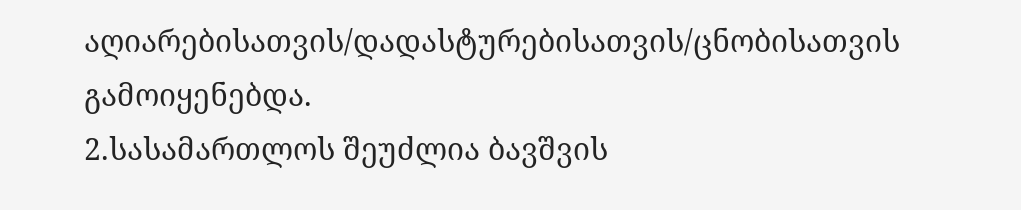აღიარებისათვის/დადასტურებისათვის/ცნობისათვის გამოიყენებდა.
2.სასამართლოს შეუძლია ბავშვის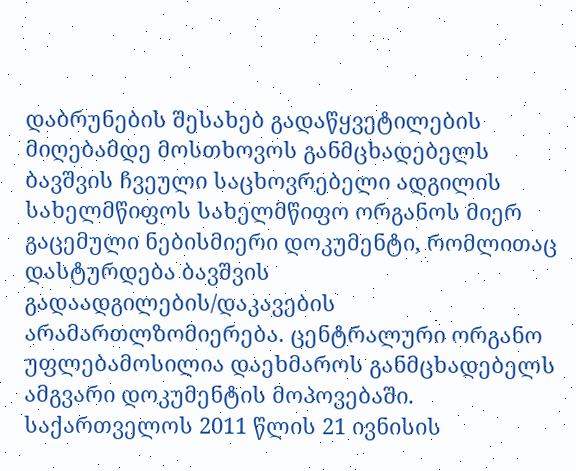დაბრუნების შესახებ გადაწყვეტილების მიღებამდე მოსთხოვოს განმცხადებელს ბავშვის ჩვეული საცხოვრებელი ადგილის სახელმწიფოს სახელმწიფო ორგანოს მიერ გაცემული ნებისმიერი დოკუმენტი, რომლითაც დასტურდება ბავშვის გადაადგილების/დაკავების არამართლზომიერება. ცენტრალური ორგანო უფლებამოსილია დაეხმაროს განმცხადებელს ამგვარი დოკუმენტის მოპოვებაში. საქართველოს 2011 წლის 21 ივნისის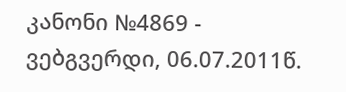კანონი №4869 - ვებგვერდი, 06.07.2011წ.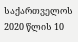საქართველოს 2020 წლის 10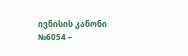ივნისის კანონი №6054 –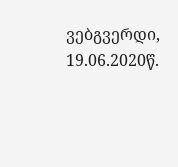ვებგვერდი, 19.06.2020წ.